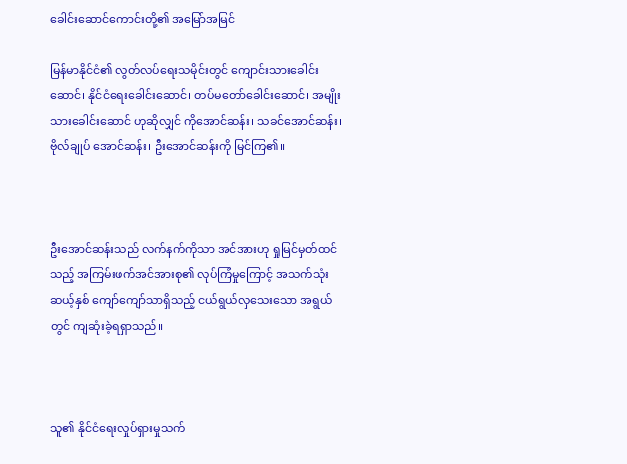ခေါင်းဆောင်ကောင်းတို့၏ အမြော်အမြင်

မြန်မာနိုင်ငံ၏ လွတ်လပ်ရေးသမိုင်းတွင် ကျောင်းသားခေါင်းဆောင်၊ နိုင်ငံရေးခေါင်းဆောင်၊ တပ်မတော်ခေါင်းဆောင်၊ အမျိုးသားခေါင်းဆောင် ဟုဆိုလျှင် ကိုအောင်ဆန်း၊ သခင်အောင်ဆန်း၊ ဗိုလ်ချုပ် အောင်ဆန်း၊ ဦးအောင်ဆန်းကို မြင်ကြ၏။



ဦးအောင်ဆန်းသည် လက်နက်ကိုသာ အင်အားဟု ရှုမြင်မှတ်ထင်သည့် အကြမ်းဖက်အင်အားစု၏ လုပ်ကြံမှုကြောင့် အသက်သုံးဆယ့်နှစ် ကျော်ကျော်သာရှိသည့် ငယ်ရွယ်လှသေးသော အရွယ်တွင် ကျဆုံးခဲ့ရရှာသည်။



သူ၏ နိုင်ငံရေးလှုပ်ရှားမှုသက်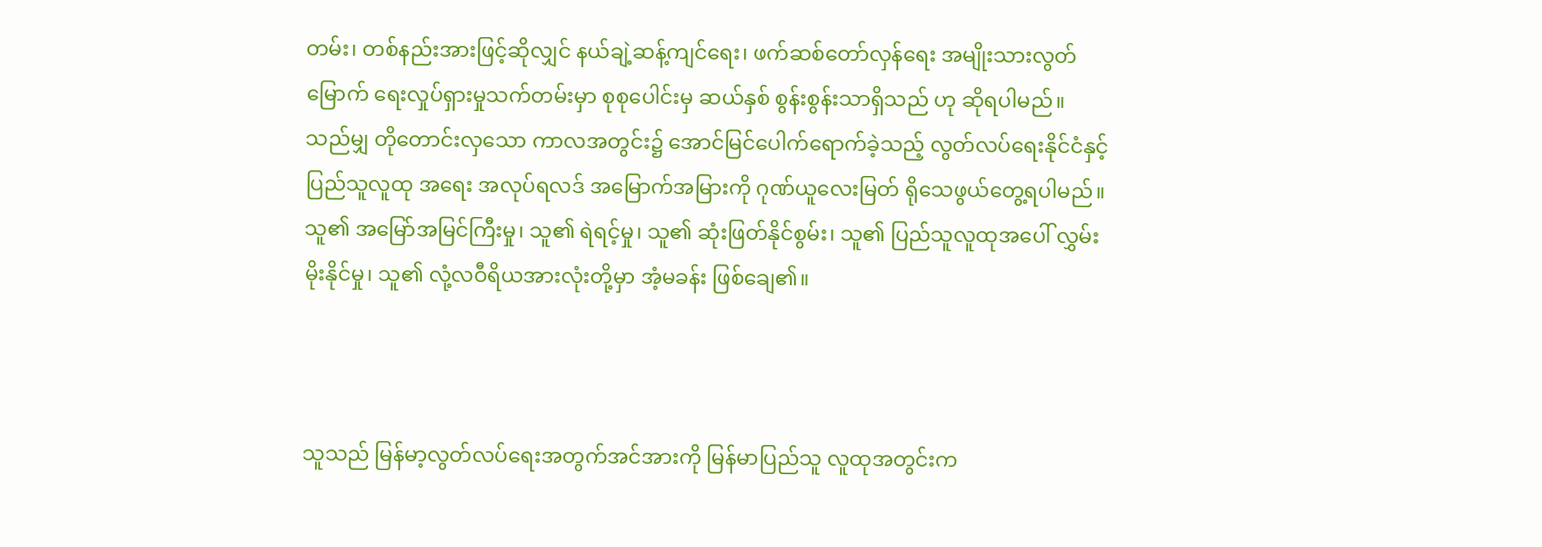တမ်း၊ တစ်နည်းအားဖြင့်ဆိုလျှင် နယ်ချဲ့ဆန့်ကျင်ရေး၊ ဖက်ဆစ်တော်လှန်ရေး အမျိုးသားလွတ်မြောက် ရေးလှုပ်ရှားမှုသက်တမ်းမှာ စုစုပေါင်းမှ ဆယ်နှစ် စွန်းစွန်းသာရှိသည် ဟု ဆိုရပါမည်။ သည်မျှ တိုတောင်းလှသော ကာလအတွင်း၌ အောင်မြင်ပေါက်ရောက်ခဲ့သည့် လွတ်လပ်ရေးနိုင်ငံနှင့် ပြည်သူလူထု အရေး အလုပ်ရလဒ် အမြောက်အမြားကို ဂုဏ်ယူလေးမြတ် ရိုသေဖွယ်တွေ့ရပါမည်။ သူ၏ အမြော်အမြင်ကြီးမှု၊ သူ၏ ရဲရင့်မှု၊ သူ၏ ဆုံးဖြတ်နိုင်စွမ်း၊ သူ၏ ပြည်သူလူထုအပေါ် လွှမ်းမိုးနိုင်မှု၊ သူ၏ လုံ့လဝီရိယအားလုံးတို့မှာ အံ့မခန်း ဖြစ်ချေ၏။



သူသည် မြန်မာ့လွတ်လပ်ရေးအတွက်အင်အားကို မြန်မာပြည်သူ လူထုအတွင်းက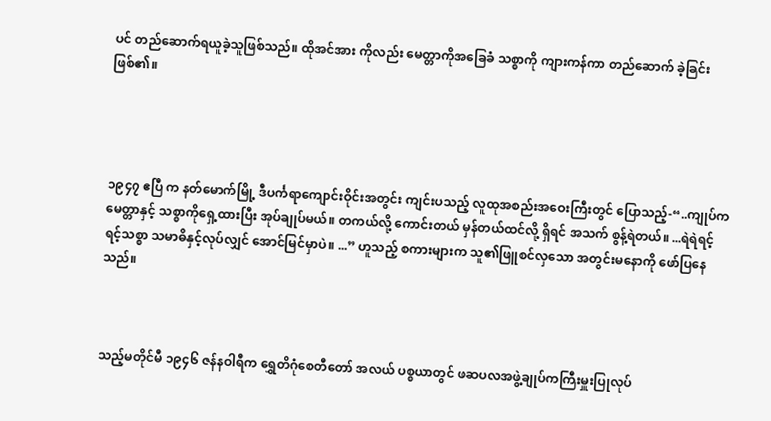ပင် တည်ဆောက်ရယူခဲ့သူဖြစ်သည်။ ထိုအင်အား ကိုလည်း မေတ္တာကိုအခြေခံ သစ္စာကို ကျားကန်ကာ တည်ဆောက် ခဲ့ခြင်းဖြစ်၏။




၁၉၄၇ ဧပြီ က နတ်မောက်မြို့ ဒီပင်္ကရာကျောင်းဝိုင်းအတွင်း ကျင်းပသည့် လူထုအစည်းအဝေးကြီးတွင် ပြောသည့်-“..ကျုပ်က မေတ္တာနှင့် သစ္စာကိုရှေ့ထားပြီး အုပ်ချုပ်မယ်။ တကယ်လို့ ကောင်းတယ် မှန်တယ်ထင်လို့ ရှိရင် အသက် စွန့်ရဲတယ်။ ...ရဲရဲရင့်ရင့်သစ္စာ သမာဓိနှင့်လုပ်လျှင် အောင်မြင်မှာပဲ။ ...” ဟူသည့် စကားများက သူ၏ဖြူစင်လှသော အတွင်းမနောကို ဖော်ပြနေသည်။



သည့်မတိုင်မီ ၁၉၄၆ ဇန်နဝါရီက ရွှေတိဂုံစေတီတော် အလယ် ပစ္စယာတွင် ဖဆပလအဖွဲ့ချုပ်ကကြီးမှူးပြုလုပ်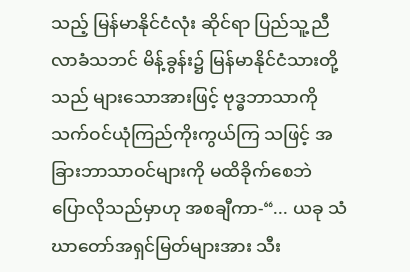သည့် မြန်မာနိုင်ငံလုံး ဆိုင်ရာ ပြည်သူ့ညီလာခံသဘင် မိန့်ခွန်း၌ မြန်မာနိုင်ငံသားတို့သည် များသောအားဖြင့် ဗုဒ္ဓဘာသာကို သက်ဝင်ယုံကြည်ကိုးကွယ်ကြ သဖြင့် အခြားဘာသာဝင်များကို မထိခိုက်စေဘဲ ပြောလိုသည်မှာဟု အစချီကာ-“... ယခု သံဃာတော်အရှင်မြတ်များအား သီး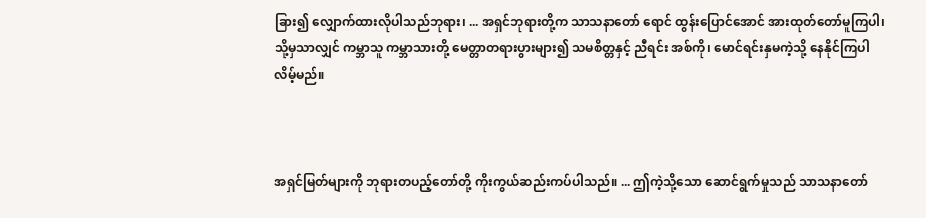ခြား၍ လျှောက်ထားလိုပါသည်ဘုရား၊ ... အရှင်ဘုရားတို့က သာသနာတော် ရောင် ထွန်းပြောင်အောင် အားထုတ်တော်မူကြပါ၊ သို့မှသာလျှင် ကမ္ဘာသူ ကမ္ဘာသားတို့ မေတ္တာတရားပွားများ၍ သမစိတ္တနှင့် ညီရင်း အစ်ကို၊ မောင်ရင်းနှမကဲ့သို့ နေနိုင်ကြပါလိမ့်မည်။



အရှင်မြတ်များကို ဘုရားတပည့်တော်တို့ ကိုးကွယ်ဆည်းကပ်ပါသည်။ ... ဤကဲ့သို့သော ဆောင်ရွက်မှုသည် သာသနာတော်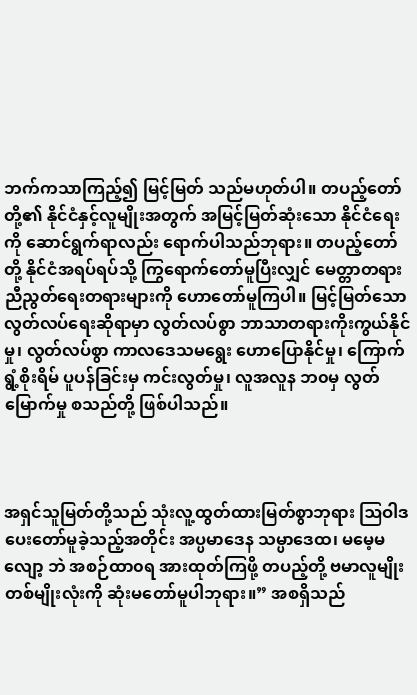ဘက်ကသာကြည့်၍ မြင့်မြတ် သည်မဟုတ်ပါ။ တပည့်တော်တို့၏ နိုင်ငံနှင့်လူမျိုးအတွက် အမြင့်မြတ်ဆုံးသော နိုင်ငံရေးကို ဆောင်ရွက်ရာလည်း ရောက်ပါသည်ဘုရား။ တပည့်တော်တို့ နိုင်ငံအရပ်ရပ်သို့ ကြွရောက်တော်မူပြီးလျှင် မေတ္တာတရား ညီညွတ်ရေးတရားများကို ဟောတော်မူကြပါ။ မြင့်မြတ်သော လွတ်လပ်ရေးဆိုရာမှာ လွတ်လပ်စွာ ဘာသာတရားကိုးကွယ်နိုင်မှု၊ လွတ်လပ်စွာ ကာလဒေသမရွေး ဟောပြောနိုင်မှု၊ ကြောက်ရွံ့စိုးရိမ် ပူပန်ခြင်းမှ ကင်းလွတ်မှု၊ လူအလူန ဘ၀မှ လွတ်မြောက်မှု စသည်တို့ ဖြစ်ပါသည်။



အရှင်သူမြတ်တို့သည် သုံးလူ့ထွတ်ထားမြတ်စွာဘုရား ဩဝါဒပေးတော်မူခဲ့သည့်အတိုင်း အပ္ပမာဒေန သမ္ပာဒေထ၊ မမေ့မလျော့ ဘဲ အစဉ်ထာ၀ရ အားထုတ်ကြဖို့ တပည့်တို့ ဗမာလူမျိုးတစ်မျိုးလုံးကို ဆုံးမတော်မူပါဘုရား။” အစရှိသည်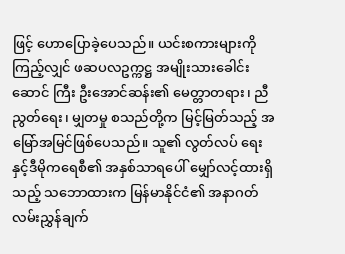ဖြင့် ဟောပြောခဲ့ပေသည်။ ယင်းစကားများကို ကြည့်လျှင် ဖဆပလဥက္ကဋ္ဌ အမျိုးသားခေါင်းဆောင် ကြီး ဦးအောင်ဆန်း၏ မေတ္တာတရား၊ ညီညွတ်ရေး၊ မျှတမှု စသည်တို့က မြင့်မြတ်သည့် အမြော်အမြင်ဖြစ်ပေသည်။ သူ၏ လွတ်လပ် ရေးနှင့်ဒီမိုကရေစီ၏ အနှစ်သာရပေါ် မျှော်လင့်ထားရှိသည့် သဘောထားက မြန်မာနိုင်ငံ၏ အနာဂတ်လမ်းညွှန်ချက်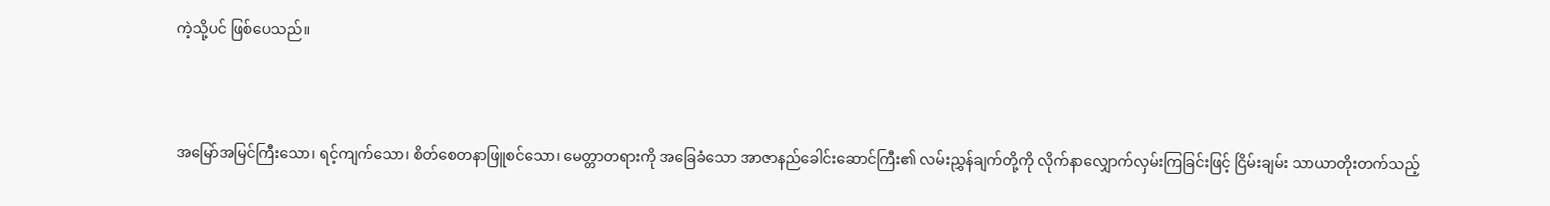ကဲ့သို့ပင် ဖြစ်ပေသည်။



အမြော်အမြင်ကြီးသော၊ ရင့်ကျက်သော၊ စိတ်စေတနာဖြူစင်သော၊ မေတ္တာတရားကို အခြေခံသော အာဇာနည်ခေါင်းဆောင်ကြီး၏ လမ်းညွှန်ချက်တို့ကို လိုက်နာလျှောက်လှမ်းကြခြင်းဖြင့် ငြိမ်းချမ်း သာယာတိုးတက်သည့်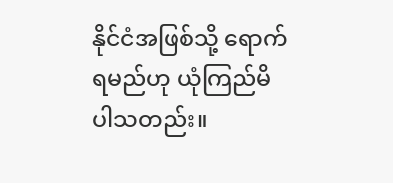နိုင်ငံအဖြစ်သို့ ရောက်ရမည်ဟု ယုံကြည်မိ ပါသတည်း။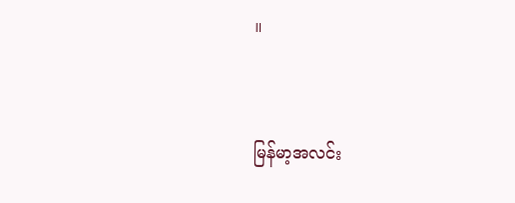။



မြန်မာ့အလင်း